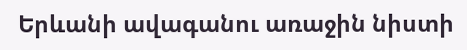Երևանի ավագանու առաջին նիստի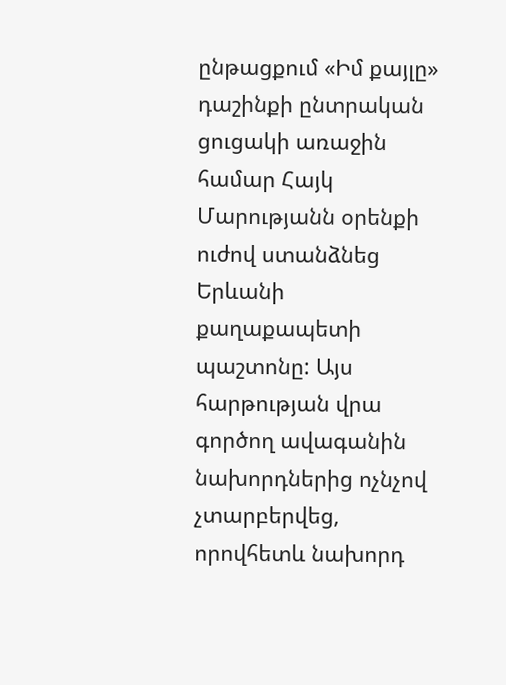ընթացքում «Իմ քայլը» դաշինքի ընտրական ցուցակի առաջին համար Հայկ Մարությանն օրենքի ուժով ստանձնեց Երևանի քաղաքապետի պաշտոնը: Այս հարթության վրա գործող ավագանին նախորդներից ոչնչով չտարբերվեց, որովհետև նախորդ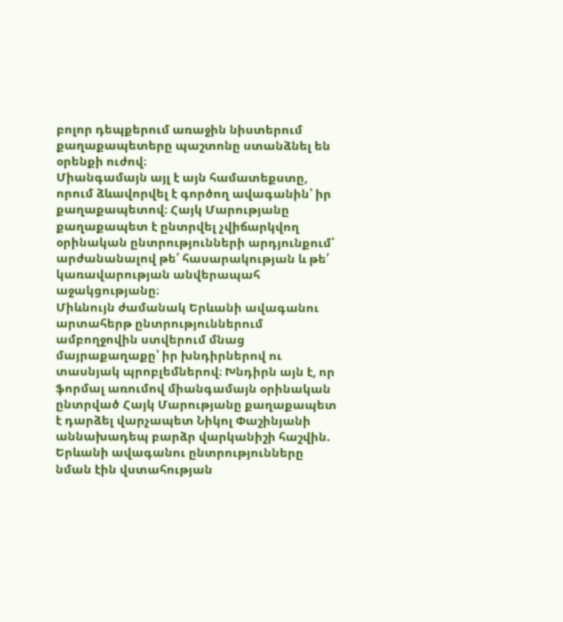բոլոր դեպքերում առաջին նիստերում քաղաքապետերը պաշտոնը ստանձնել են օրենքի ուժով։
Միանգամայն այլ է այն համատեքստը, որում ձևավորվել է գործող ավագանին՝ իր քաղաքապետով։ Հայկ Մարությանը քաղաքապետ է ընտրվել չվիճարկվող օրինական ընտրությունների արդյունքում՝ արժանանալով թե՛ հասարակության և թե՛ կառավարության անվերապահ աջակցությանը։
Միևնույն ժամանակ Երևանի ավագանու արտահերթ ընտրություններում ամբողջովին ստվերում մնաց մայրաքաղաքը՝ իր խնդիրներով ու տասնյակ պրոբլեմներով։ Խնդիրն այն է, որ ֆորմալ առումով միանգամայն օրինական ընտրված Հայկ Մարությանը քաղաքապետ է դարձել վարչապետ Նիկոլ Փաշինյանի աննախադեպ բարձր վարկանիշի հաշվին. Երևանի ավագանու ընտրությունները նման էին վստահության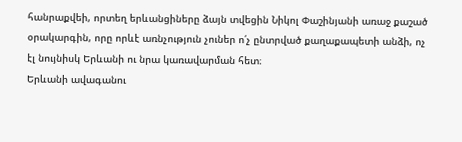հանրաքվեի, որտեղ երևանցիները ձայն տվեցին Նիկոլ Փաշինյանի առաջ քաշած օրակարգին, որը որևէ առնչություն չուներ ո՛չ ընտրված քաղաքապետի անձի, ոչ էլ նույնիսկ Երևանի ու նրա կառավարման հետ։
Երևանի ավագանու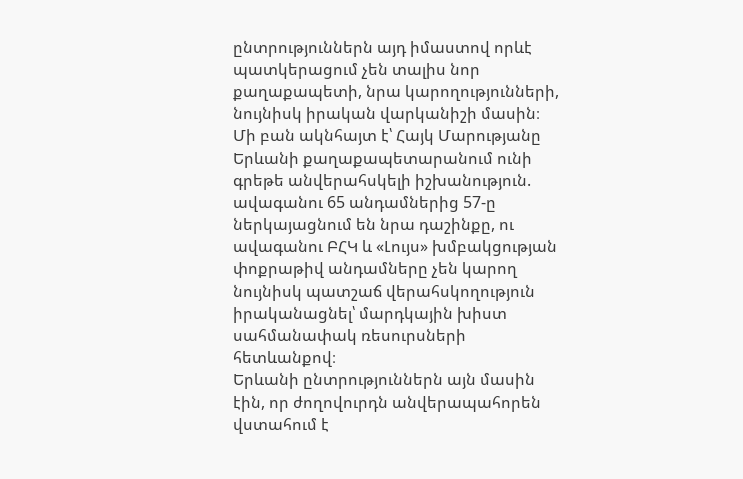ընտրություններն այդ իմաստով որևէ պատկերացում չեն տալիս նոր քաղաքապետի, նրա կարողությունների, նույնիսկ իրական վարկանիշի մասին։ Մի բան ակնհայտ է՝ Հայկ Մարությանը Երևանի քաղաքապետարանում ունի գրեթե անվերահսկելի իշխանություն. ավագանու 65 անդամներից 57-ը ներկայացնում են նրա դաշինքը, ու ավագանու ԲՀԿ և «Լույս» խմբակցության փոքրաթիվ անդամները չեն կարող նույնիսկ պատշաճ վերահսկողություն իրականացնել՝ մարդկային խիստ սահմանափակ ռեսուրսների հետևանքով։
Երևանի ընտրություններն այն մասին էին, որ ժողովուրդն անվերապահորեն վստահում է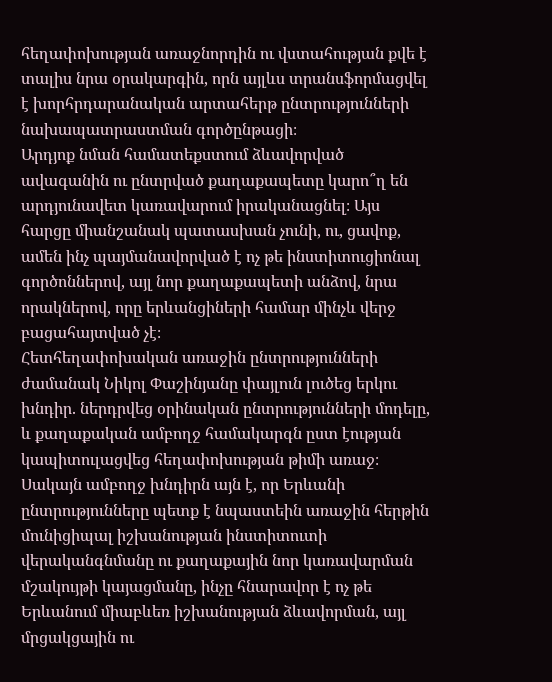հեղափոխության առաջնորդին ու վստահության քվե է տալիս նրա օրակարգին, որն այլևս տրանսֆորմացվել է խորհրդարանական արտահերթ ընտրությունների նախապատրաստման գործընթացի։
Արդյոք նման համատեքստում ձևավորված ավագանին ու ընտրված քաղաքապետը կարո՞ղ են արդյունավետ կառավարում իրականացնել։ Այս հարցը միանշանակ պատասխան չունի, ու, ցավոք, ամեն ինչ պայմանավորված է ոչ թե ինստիտուցիոնալ գործոններով, այլ նոր քաղաքապետի անձով, նրա որակներով, որը երևանցիների համար մինչև վերջ բացահայտված չէ։
Հետհեղափոխական առաջին ընտրությունների ժամանակ Նիկոլ Փաշինյանը փայլուն լուծեց երկու խնդիր. ներդրվեց օրինական ընտրությունների մոդելը, և քաղաքական ամբողջ համակարգն ըստ էության կապիտուլացվեց հեղափոխության թիմի առաջ։ Սակայն ամբողջ խնդիրն այն է, որ Երևանի ընտրությունները պետք է նպաստեին առաջին հերթին մունիցիպալ իշխանության ինստիտուտի վերականգնմանը ու քաղաքային նոր կառավարման մշակույթի կայացմանը, ինչը հնարավոր է ոչ թե Երևանում միաբևեռ իշխանության ձևավորման, այլ մրցակցային ու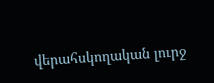վերահսկողական լուրջ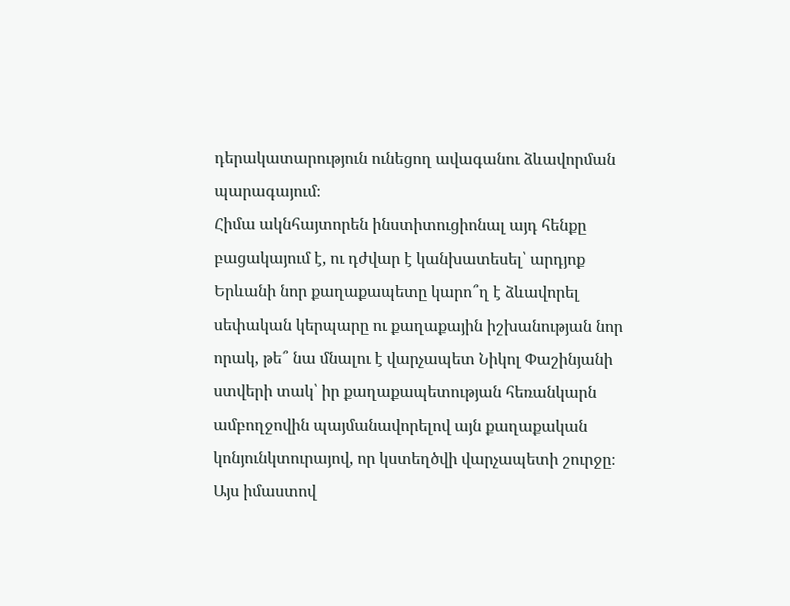դերակատարություն ունեցող ավագանու ձևավորման պարագայում։
Հիմա ակնհայտորեն ինստիտուցիոնալ այդ հենքը բացակայում է, ու դժվար է կանխատեսել՝ արդյոք Երևանի նոր քաղաքապետը կարո՞ղ է ձևավորել սեփական կերպարը ու քաղաքային իշխանության նոր որակ, թե՞ նա մնալու է վարչապետ Նիկոլ Փաշինյանի ստվերի տակ՝ իր քաղաքապետության հեռանկարն ամբողջովին պայմանավորելով այն քաղաքական կոնյունկտուրայով, որ կստեղծվի վարչապետի շուրջը։
Այս իմաստով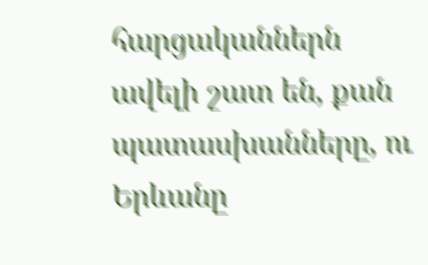հարցականներն ավելի շատ են, քան պատասխանները, ու Երևանը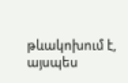թևակոխում է, այսպես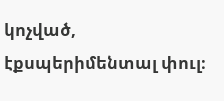կոչված, էքսպերիմենտալ փուլ։